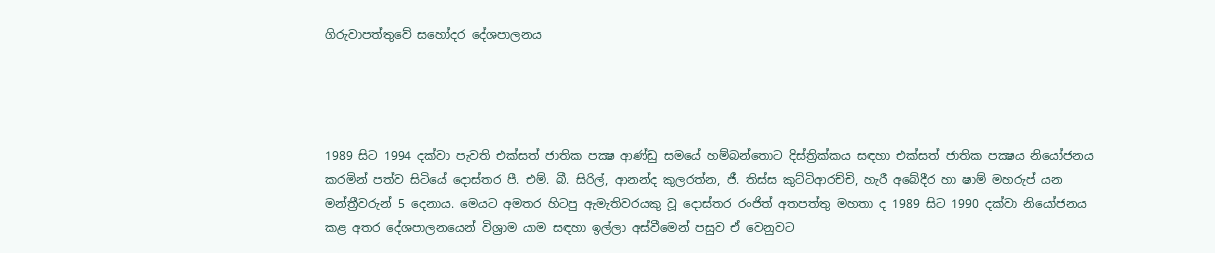ගිරුවාපත්තුවේ සහෝදර දේශපාලනය




1989 සිට 1994 දක්වා පැවති එක්සත් ජාතික පක්‍ෂ ආණ්ඩු සමයේ හම්බන්තොට දිස්ත්‍රික්කය සඳහා එක්සත් ජාතික පක්‍ෂය නියෝජනය කරමින් පත්ව සිටියේ දොස්තර පී. එම්. බී. සිරිල්, ආනන්ද කුලරත්න, ජී. තිස්ස කුට්ටිආරච්චි, හැරී අබේදීර හා ෂාම් මහරුප් යන මන්ත්‍රීවරුන් 5 දෙනාය. මෙයට අමතර හිටපු ඇමැතිවරයකු වූ දොස්තර රංජිත් අතපත්තු මහතා ද 1989 සිට 1990 දක්වා නියෝජනය කළ අතර දේශපාලනයෙන් විශ්‍රාම යාම සඳහා ඉල්ලා අස්වීමෙන් පසුව ඒ වෙනුවට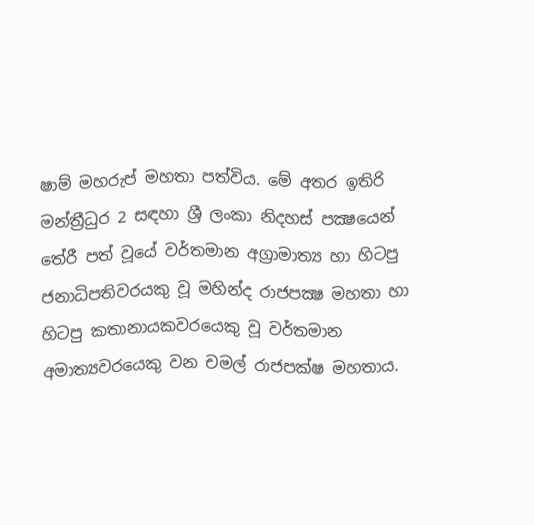ෂාම් මහරුප් මහතා පත්විය. මේ අතර ඉතිරි මන්ත්‍රීධුර 2 සඳහා ශ්‍රී ලංකා නිදහස් පක්‍ෂයෙන් තේරී පත් වූයේ වර්තමාන අග්‍රාමාත්‍ය හා හිටපු ජනාධිපතිවරයකු වූ මහින්ද රාජපක්‍ෂ මහතා හා හිටපු කතානායකවරයෙකු වූ වර්තමාන අමාත්‍යවරයෙකු වන චමල් රාජපක්ෂ මහතාය.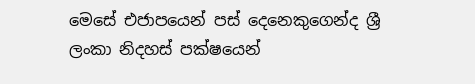මෙසේ එජාපයෙන් පස් දෙනෙකුගෙන්ද ශ්‍රී ලංකා නිදහස් පක්ෂයෙන්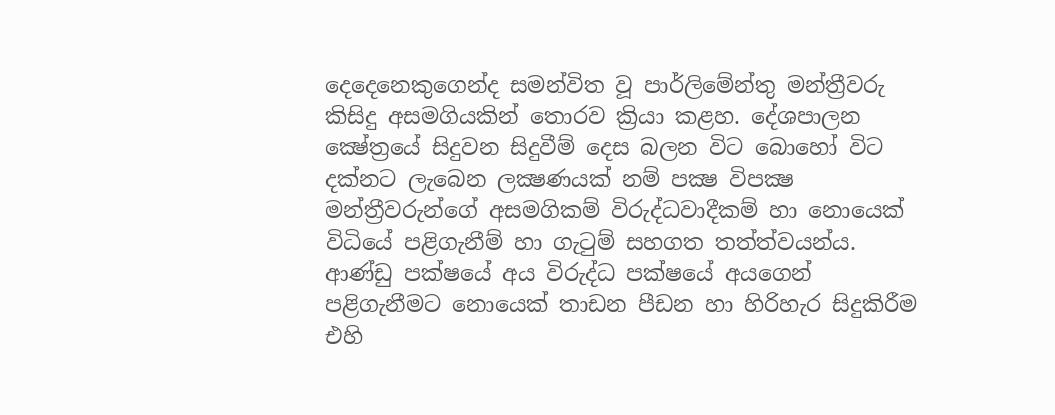දෙදෙනෙකුගෙන්ද සමන්විත වූ පාර්ලිමේන්තු මන්ත්‍රීවරු කිසිදු අසමගියකින් තොරව ක්‍රියා කළහ. දේශපාලන ක්‍ෂේත්‍රයේ සිදුවන සිදුවීම් දෙස බලන විට බොහෝ විට දක්නට ලැබෙන ලක්‍ෂණයක් නම් පක්‍ෂ විපක්‍ෂ මන්ත්‍රීවරුන්ගේ අසමගිකම් විරුද්ධවාදීකම් හා නොයෙක් විධියේ පළිගැනීම් හා ගැටුම් සහගත තත්ත්වයන්ය. ආණ්ඩු පක්ෂයේ අය විරුද්ධ පක්ෂයේ අයගෙන් පළිගැනීමට නොයෙක් තාඩන පීඩන හා හිරිහැර සිදුකිරීම එහි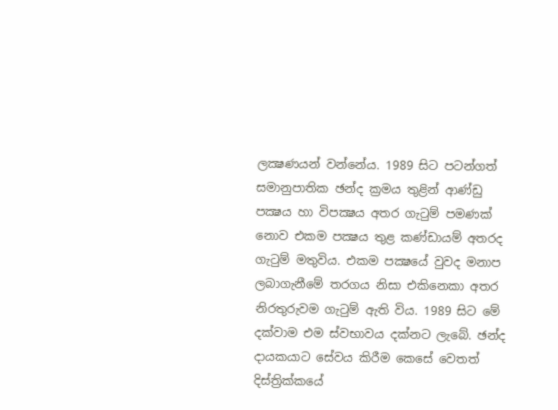ලක්‍ෂණයන් වන්නේය. 1989 සිට පටන්ගත් සමානුපාතික ඡන්ද ක්‍රමය තුළින් ආණ්ඩු පක්‍ෂය හා විපක්‍ෂය අතර ගැටුම් පමණක් නොව එකම පක්‍ෂය තුළ කණ්ඩායම් අතරද ගැටුම් මතුවිය. එකම පක්‍ෂයේ වුවද මනාප ලබාගැනීමේ තරගය නිසා එකිනෙකා අතර නිරතුරුවම ගැටුම් ඇති විය. 1989 සිට මේ දක්වාම එම ස්වභාවය දක්නට ලැබේ. ඡන්ද දායකයාට සේවය කිරීම කෙසේ වෙතත් දිස්ත්‍රික්කයේ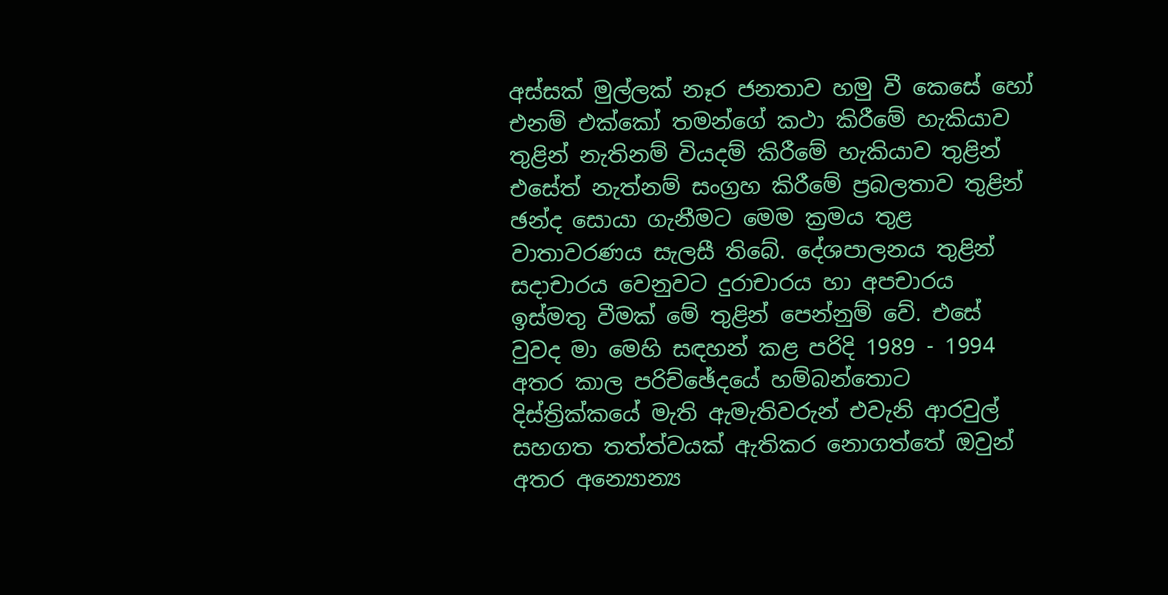අස්සක් මුල්ලක් නෑර ජනතාව හමු වී කෙසේ හෝ එනම් එක්කෝ තමන්ගේ කථා කිරීමේ හැකියාව තුළින් නැතිනම් වියදම් කිරීමේ හැකියාව තුළින් එසේත් නැත්නම් සංග්‍රහ කිරීමේ ප්‍රබලතාව තුළින් ඡන්ද සොයා ගැනීමට මෙම ක්‍රමය තුළ වාතාවරණය සැලසී තිබේ. දේශපාලනය තුළින් සදාචාරය වෙනුවට දුරාචාරය හා අපචාරය ඉස්මතු වීමක් මේ තුළින් පෙන්නුම් වේ. එසේ වුවද මා මෙහි සඳහන් කළ පරිදි 1989 - 1994 අතර කාල පරිච්ඡේදයේ හම්බන්තොට දිස්ත්‍රික්කයේ මැති ඇමැතිවරුන් එවැනි ආරවුල් සහගත තත්ත්වයක් ඇතිකර නොගත්තේ ඔවුන් අතර අන්‍යොන්‍ය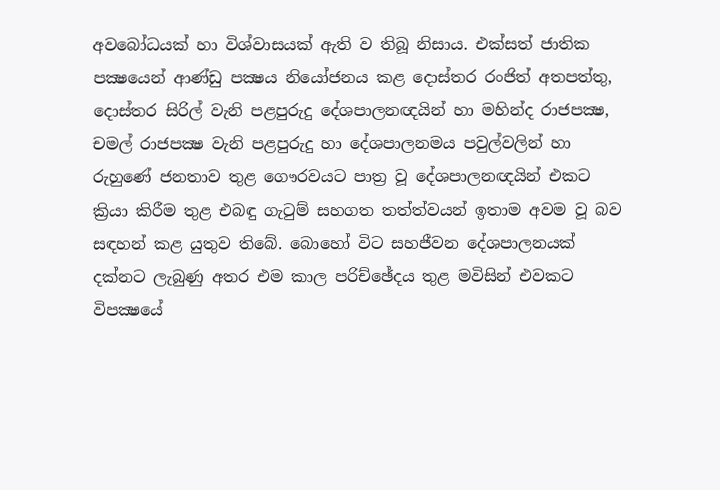අවබෝධයක් හා විශ්වාසයක් ඇති ව තිබූ නිසාය. එක්සත් ජාතික පක්‍ෂයෙන් ආණ්ඩු පක්‍ෂය නියෝජනය කළ දොස්තර රංජිත් අතපත්තු, දොස්තර සිරිල් වැනි පළපුරුදු දේශපාලනඥයින් හා මහින්ද රාජපක්‍ෂ, චමල් රාජපක්‍ෂ වැනි පළපුරුදු හා දේශපාලනමය පවුල්වලින් හා රුහුණේ ජනතාව තුළ ගෞරවයට පාත්‍ර වූ දේශපාලනඥයින් එකට ක්‍රියා කිරීම තුළ එබඳු ගැටුම් සහගත තත්ත්වයන් ඉතාම අවම වූ බව සඳහන් කළ යුතුව තිබේ. බොහෝ විට සහජීවන දේශපාලනයක් දක්නට ලැබුණු අතර එම කාල පරිච්ඡේදය තුළ මවිසින් එවකට විපක්‍ෂයේ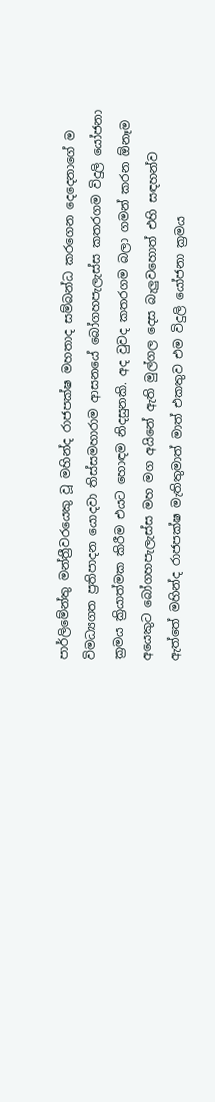පාර්ලිමේන්තු මන්ත්‍රීවරයෙකු වූ මහින්ද රාජපක්ෂ මහතාද සම්බන්ධ කරගෙන දෙදෙනාගේ ම විමධ්‍යගත ප්‍රතිපාදන යොදවා තිස්සමහාරාම ආසනයේ බෝගහපැලැස්ස කතරගම විදුලි යෝජනා ක්‍රමය ක්‍රියාත්මක කිරීම එයට හොඳම නිදසුනකි. අද වුවද කතරගම බලා ගමන් කරන ඕනෑම අයෙකුට බෝගහපැලැස්ස මහ මග අයිනේ ඇති මුල්ගල දෙස බැලුවහොත් එහි සඳහන්ව ඇත්තේ මහින්ද රාජපක්ෂ මැතිතුමාත් මාත් එකතුව එම විදුලි යෝජනා ක්‍රමය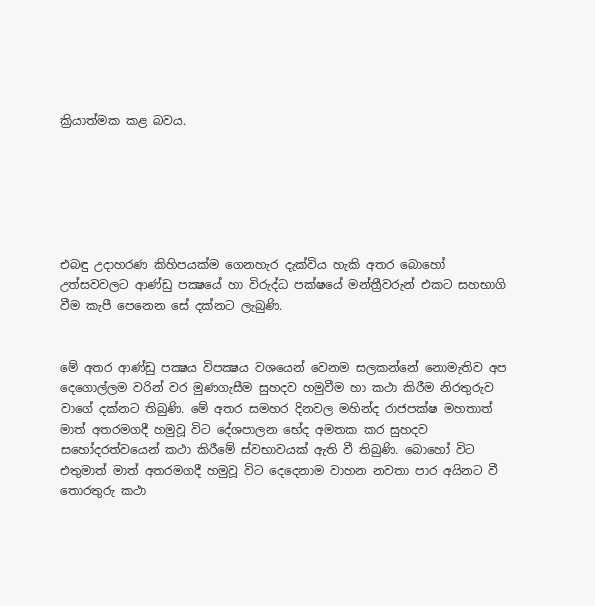ක්‍රියාත්මක කළ බවය.






එබඳු උදාහරණ කිහිපයක්ම ගෙනහැර දැක්විය හැකි අතර බොහෝ උත්සවවලට ආණ්ඩු පක්‍ෂයේ හා විරුද්ධ පක්ෂයේ මන්ත්‍රීවරුන් එකට සහභාගි වීම කැපී පෙනෙන සේ දක්නට ලැබුණි.


මේ අතර ආණ්ඩු පක්‍ෂය විපක්‍ෂය වශයෙන් වෙනම සලකන්නේ නොමැතිව අප දෙගොල්ලම වරින් වර මුණගැසීම සුහදව හමුවීම හා කථා කිරීම නිරතුරුව වාගේ දක්නට තිබුණි. මේ අතර සමහර දිනවල මහින්ද රාජපක්ෂ මහතාත් මාත් අතරමගදී හමුවූ විට දේශපාලන භේද අමතක කර සුහදව සහෝදරත්වයෙන් කථා කිරීමේ ස්වභාවයක් ඇති වී තිබුණි. බොහෝ විට එතුමාත් මාත් අතරමගදී හමුවූ විට දෙදෙනාම වාහන නවතා පාර අයිනට වී තොරතුරු කථා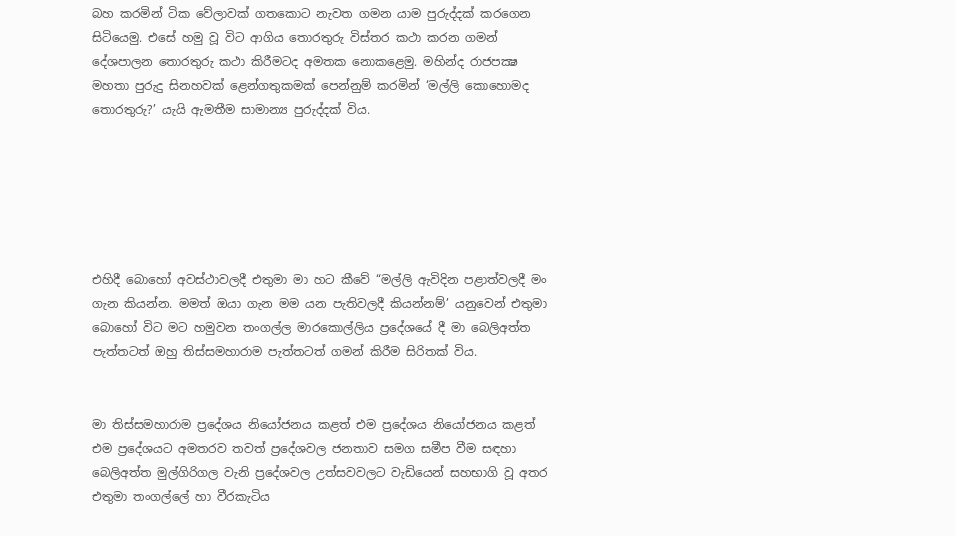බහ කරමින් ටික වේලාවක් ගතකොට නැවත ගමන යාම පුරුද්දක් කරගෙන සිටියෙමු. එසේ හමු වූ විට ආගිය තොරතුරු විස්තර කථා කරන ගමන් දේශපාලන තොරතුරු කථා කිරීමටද අමතක නොකළෙමු. මහින්ද රාජපක්‍ෂ මහතා පුරුදු සිනහවක් ළෙන්ගතුකමක් පෙන්නුම් කරමින් ‘මල්ලි කොහොමද තොරතුරු?’ යැයි ඇමතීම සාමාන්‍ය පුරුද්දක් විය.






එහිදී බොහෝ අවස්ථාවලදී එතුමා මා හට කීවේ “මල්ලි ඇවිදින පළාත්වලදී මං ගැන කියන්න. මමත් ඔයා ගැන මම යන පැතිවලදී කියන්නම්’ යනුවෙන් එතුමා බොහෝ විට මට හමුවන තංගල්ල මාරකොල්ලිය ප්‍රදේශයේ දී මා බෙලිඅත්ත පැත්තටත් ඔහු තිස්සමහාරාම පැත්තටත් ගමන් කිරීම සිරිතක් විය.


මා තිස්සමහාරාම ප්‍රදේශය නියෝජනය කළත් එම ප්‍රදේශය නියෝජනය කළත් එම ප්‍රදේශයට අමතරව තවත් ප්‍රදේශවල ජනතාව සමග සමීප වීම සඳහා බෙලිඅත්ත මුල්ගිරිගල වැනි ප්‍රදේශවල උත්සවවලට වැඩියෙන් සහභාගි වූ අතර එතුමා තංගල්ලේ හා වීරකැටිය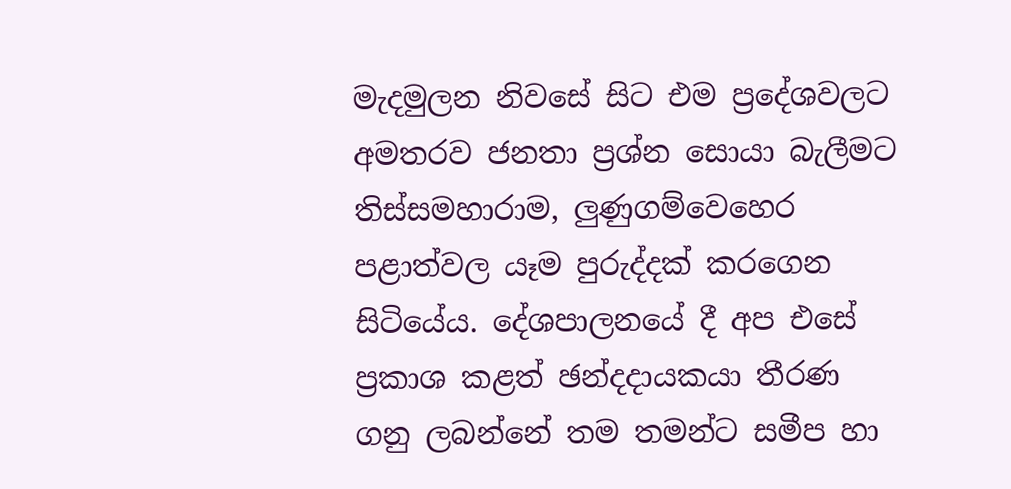මැදමුලන නිවසේ සිට එම ප්‍රදේශවලට අමතරව ජනතා ප්‍රශ්න සොයා බැලීමට තිස්සමහාරාම, ලුණුගම්වෙහෙර පළාත්වල යෑම පුරුද්දක් කරගෙන සිටියේය. දේශපාලනයේ දී අප එසේ ප්‍රකාශ කළත් ඡන්දදායකයා තීරණ ගනු ලබන්නේ තම තමන්ට සමීප හා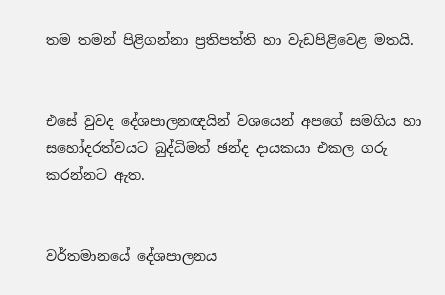තම තමන් පිළිගන්නා ප්‍රතිපත්ති හා වැඩපිළිවෙළ මතයි.


එසේ වුවද දේශපාලනඥයින් වශයෙන් අපගේ සමගිය හා සහෝදරත්වයට බුද්ධිමත් ඡන්ද දායකයා එකල ගරු කරන්නට ඇත.


වර්තමානයේ දේශපාලනය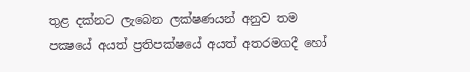තුළ දක්නට ලැබෙන ලක්ෂණයන් අනුව තම පක්‍ෂයේ අයත් ප්‍රතිපක්ෂයේ අයත් අතරමගදී හෝ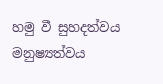හමු වී සුහදත්වය මනුෂ්‍යත්වය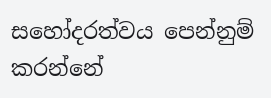සහෝදරත්වය පෙන්නුම් කරන්නේ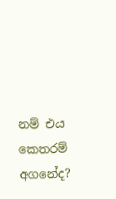නම් එය කෙතරම් අගනේද?